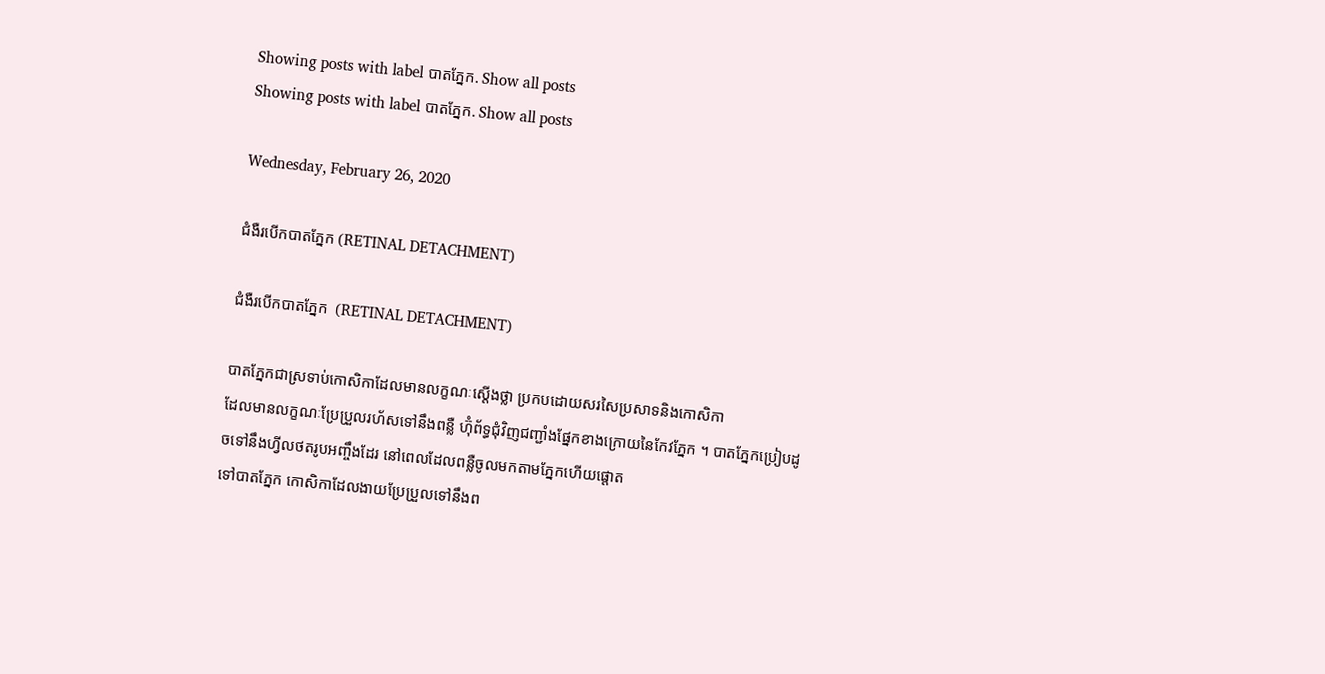Showing posts with label បាតភ្នែក. Show all posts
Showing posts with label បាតភ្នែក. Show all posts

Wednesday, February 26, 2020

ជំងឺរបើកបាតភ្នែក (RETINAL DETACHMENT)

ជំងឺរបើកបាតភ្នែក  (RETINAL DETACHMENT)

បាតភ្នែកជាស្រទាប់កោសិកាដែលមានលក្ខណៈស្តើងថ្លា ប្រកបដោយសរសៃប្រសាទនិងកោសិកា
ដែលមានលក្ខណៈប្រែប្រួលរហ័សទៅនឹងពន្លឺ ហ៊ុំព័ទ្ធជុំវិញជញ្ជាំងផ្នែកខាងក្រោយនៃកែវភ្នែក ។ បាតភ្នែកប្រៀបដូចទៅនឹងហ្វីលថតរូបអញ្ចឹងដែរ នៅពេលដែលពន្លឺចូលមកតាមភ្នែកហើយផ្តោត
ទៅបាតភ្នែក កោសិកាដែលងាយប្រែប្រួលទៅនឹងព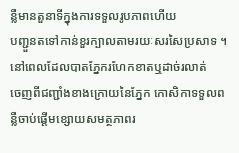ន្លឺមានតួនាទីក្នុងការទទួលរូបភាពហើយ
បញ្ជួនតទៅកាន់ខួរក្បាលតាមរយៈសរសៃប្រសាទ ។ នៅពេលដែលបាតភ្នែករហែកខាតឬដាច់រលាត់
ចេញពីជញ្ជាំងខាងក្រោយនៃភ្នែក កោសិកាទទួលពន្លឺចាប់ផ្តើមខ្សោយសមត្ថភាពរ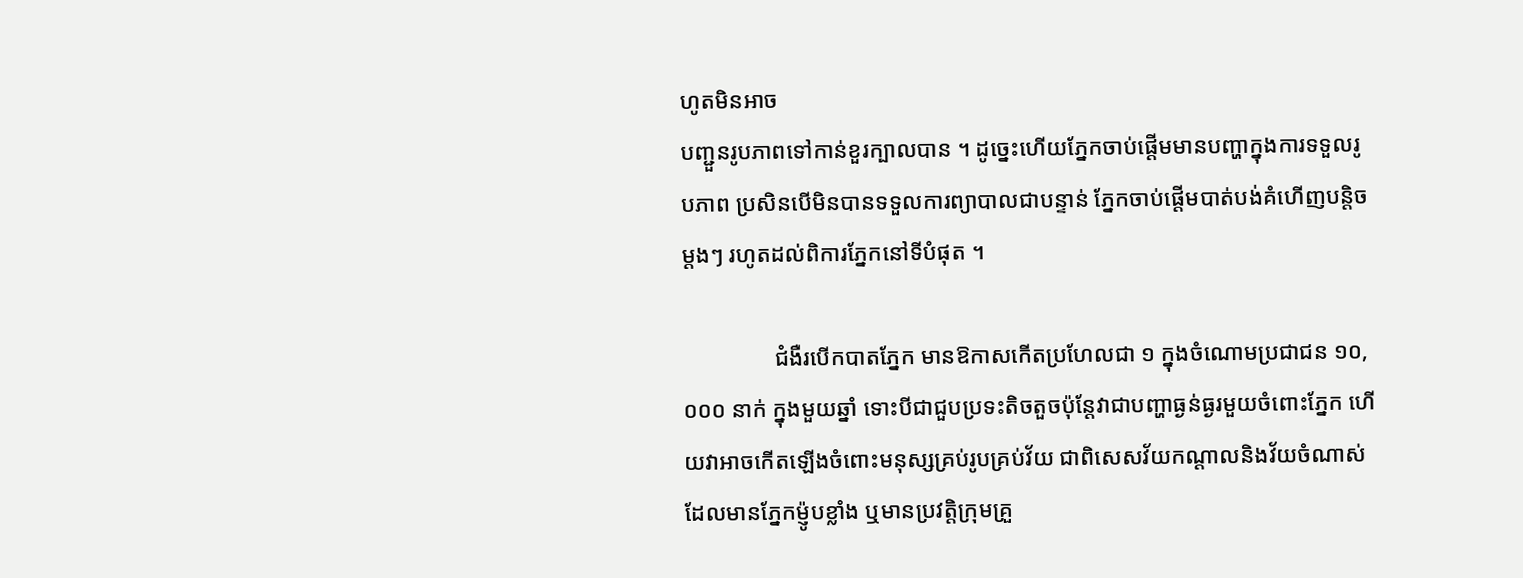ហូតមិនអាច
បញ្ជួនរូបភាពទៅកាន់ខួរក្បាលបាន ។ ដូច្នេះហើយភ្នែកចាប់ផ្តើមមានបញ្ហាក្នុងការទទួលរូបភាព ប្រសិនបើមិនបានទទួលការព្យាបាលជាបន្ទាន់ ភ្នែកចាប់ផ្តើមបាត់បង់គំហើញបន្តិចម្តងៗ រហូតដល់ពិការភ្នែកនៅទីបំផុត ។

                ជំងឺរបើកបាតភ្នែក មានឱកាសកើតប្រហែលជា ១ ក្នុងចំណោមប្រជាជន ១០,០០០ នាក់ ក្នុងមួយឆ្នាំ ទោះបីជាជួបប្រទះតិចតួចប៉ុន្តែវាជាបញ្ហាធ្ងន់ធ្ងរមួយចំពោះភ្នែក ហើយវាអាចកើតឡើងចំពោះមនុស្សគ្រប់រូបគ្រប់វ័យ ជាពិសេសវ័យកណ្តាលនិងវ័យចំណាស់ដែលមានភ្នែកម៉្ញូបខ្លាំង ឬមានប្រវត្តិក្រុមគ្រួ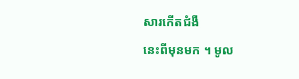សារកើតជំងឺ
នេះពីមុនមក ។ មូល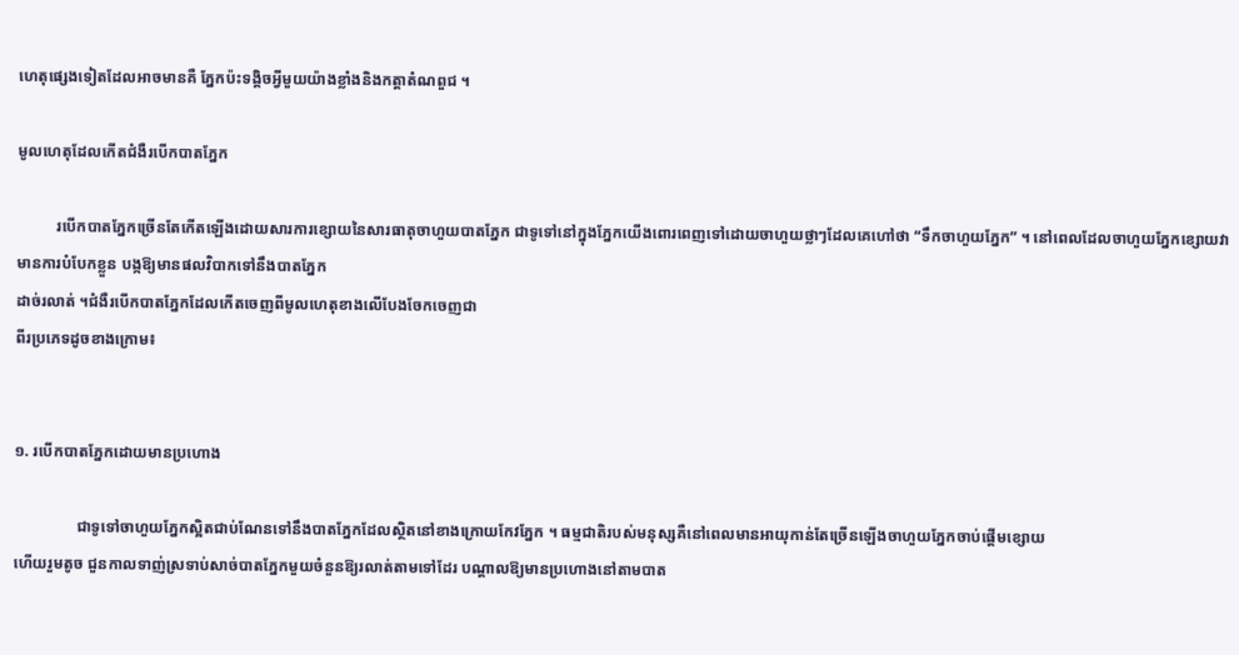ហេតុផ្សេងទៀតដែលអាចមានគឺ ភ្នែកប៉ះទង្គិចអ្វីមួយយ៉ាងខ្លាំងនិងកត្តាតំណពួជ ។

មូលហេតុដែលកើតជំងឺរបើកបាតភ្នែក

          របើកបាតភ្នែកច្រើនតែកើតឡើងដោយសារការខ្សោយនៃសារធាតុចាហួយបាតភ្នែក ជាទូទៅនៅក្នុងភ្នែកយើងពោរពេញទៅដោយចាហួយថ្លាៗដែលគេហៅថា “ទឹកចាហួយភ្នែក” ។ នៅពេលដែលចាហួយភ្នែកខ្សោយវាមានការបំបែកខ្លួន បង្កឱ្យមានផលវិបាកទៅនឹងបាតភ្នែក
ដាច់រលាត់ ។ជំងឺរបើកបាតភ្នែកដែលកើតចេញពីមូលហេតុខាងលើបែងចែកចេញជា
ពីរប្រភេទដូចខាងក្រោម៖


១. របើកបាតភ្នែកដោយមានប្រហោង

                ជាទូទៅចាហួយភ្នែកស្អិតជាប់ណែនទៅនឹងបាតភ្នែកដែលស្ថិតនៅខាងក្រោយកែវភ្នែក ។ ធម្មជាតិរបស់មនុស្សគឺនៅពេលមានអាយុកាន់តែច្រើនឡើងចាហួយភ្នែកចាប់ផ្តើមខ្សោយ
ហើយរួមតូច ជួនកាលទាញ់ស្រទាប់សាច់បាតភ្នែកមួយចំនួនឱ្យរលាត់តាមទៅដែរ បណ្តាលឱ្យមានប្រហោងនៅតាមបាត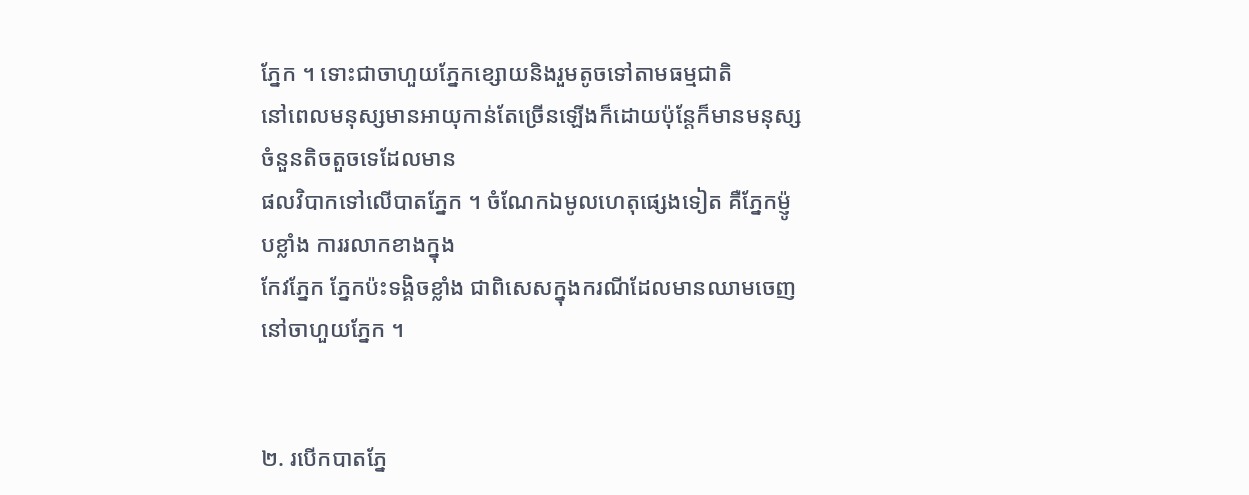ភ្នែក ។ ទោះជាចាហួយភ្នែកខ្សោយនិងរួមតូចទៅតាមធម្មជាតិ
នៅពេលមនុស្សមានអាយុកាន់តែច្រើនឡើងក៏ដោយប៉ុន្តែក៏មានមនុស្សចំនួនតិចតួចទេដែលមាន
ផលវិបាកទៅលើបាតភ្នែក ។ ចំណែកឯមូលហេតុផ្សេងទៀត គឺភ្នែកម៉្ញូបខ្លាំង ការរលាកខាងក្នុង
កែវភ្នែក ភ្នែកប៉ះទង្គិចខ្លាំង ជាពិសេសក្នុងករណីដែលមានឈាមចេញនៅចាហួយភ្នែក ។


២. របើកបាតភ្នែ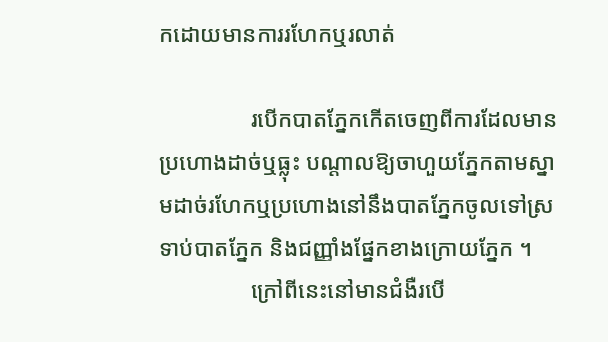កដោយមានការរហែកឬរលាត់

                របើកបាតភ្នែកកើតចេញពីការដែលមានប្រហោងដាច់ឬធ្លុះ បណ្តាលឱ្យចាហួយភ្នែកតាមស្នាមដាច់រហែកឬប្រហោងនៅនឹងបាតភ្នែកចូលទៅស្រទាប់បាតភ្នែក និងជញ្ញាំងផ្នែកខាងក្រោយភ្នែក ។
                ក្រៅពីនេះនៅមានជំងឺរបើ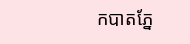កបាតភ្នែ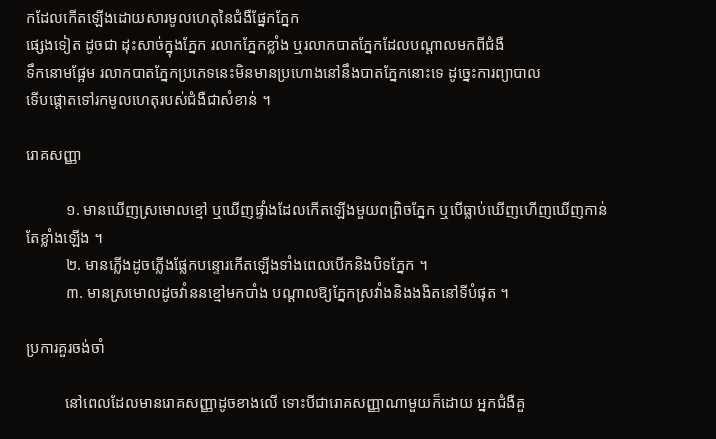កដែលកើតឡើងដោយសារមូលហេតុនៃជំងឺផ្នែកភ្នែក
ផ្សេងទៀត ដូចជា ដុះសាច់ក្នុងភ្នែក រលាកភ្នែកខ្លាំង ឬរលាកបាតភ្នែកដែលបណ្តាលមកពីជំងឺ
ទឹកនោមផ្អែម រលាកបាតភ្នែកប្រភេទនេះមិនមានប្រហោងនៅនឹងបាតភ្នែកនោះទេ ដូច្នេះការព្យាបាល
ទើបផ្តោតទៅរកមូលហេតុរបស់ជំងឺជាសំខាន់ ។

រោគសញ្ញា

          ១. មានឃើញស្រមោលខ្មៅ ឬឃើញផ្ទាំងដែលកើតឡើងមួយពព្រិចភ្នែក ឬបើធ្លាប់ឃើញហើញឃើញកាន់តែខ្លាំងឡើង ។
          ២. មានភ្លើងដូចភ្លើងផ្លែកបន្ទោរកើតឡើងទាំងពេលបើកនិងបិទភ្នែក ។
          ៣. មានស្រមោលដូចវាំននខ្មៅមកបាំង បណ្តាលឱ្យភ្នែកស្រវាំងនិងងងិតនៅទីបំផុត ។

ប្រការគួរចង់ចាំ

          នៅពេលដែលមានរោគសញ្ញាដូចខាងលើ ទោះបីជារោគសញ្ញាណាមួយក៏ដោយ អ្នកជំងឺគួ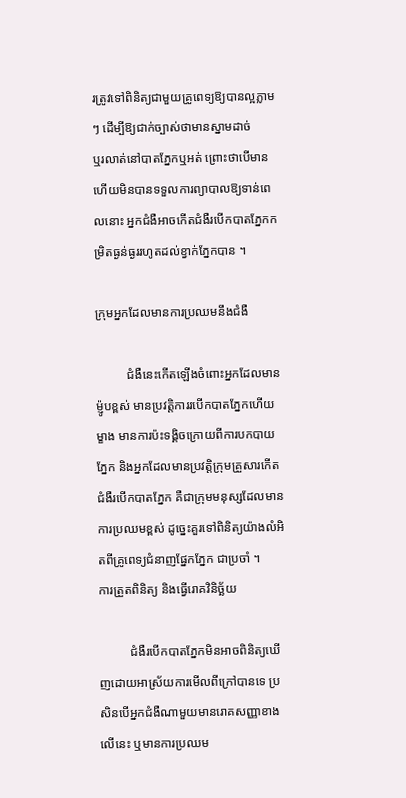រត្រូវទៅពិនិត្យជាមួយគ្រូពេទ្យឱ្យបានល្អភ្លាមៗ ដើម្បីឱ្យជាក់ច្បាស់ថាមានស្នាមដាច់
ឬរលាត់នៅបាតភ្នែកឬអត់ ព្រោះថាបើមានហើយមិនបានទទួលការព្យាបាលឱ្យទាន់ពេលនោះ អ្នកជំងឺអាចកើតជំងឺរបើកបាតភ្នែកកម្រិតធ្ងន់ធ្ងររហូតដល់ខ្វាក់ភ្នែកបាន ។

ក្រុមអ្នកដែលមានការប្រឈមនឹងជំងឺ

          ជំងឺនេះកើតឡើងចំពោះអ្នកដែលមានម៉្ញូបខ្ពស់ មានប្រវតិ្តការរបើកបាតភ្នែកហើយម្ខាង មានការប៉ះទង្គិចក្រោយពីការបកបាយភ្នែក និងអ្នកដែលមានប្រវតិ្តក្រុមគ្រួសារកើតជំងឺរបើកបាតភ្នែក គឺជាក្រុមមនុស្សដែលមានការប្រឈមខ្ពស់ ដូច្នេះគួរទៅពិនិត្យយ៉ាងលំអិតពីគ្រូពេទ្យជំនាញផ្នែកភ្នែក ជាប្រចាំ ។
ការត្រួតពិនិត្យ និងធ្វើរោគវិនិច្ឆ័យ

          ជំងឺរបើកបាតភ្នែកមិនអាចពិនិត្យឃើញដោយអាស្រ័យការមើលពីក្រៅបានទេ ប្រសិនបើអ្នកជំងឺណាមួយមានរោគសញ្ញាខាងលើនេះ ឬមានការប្រឈម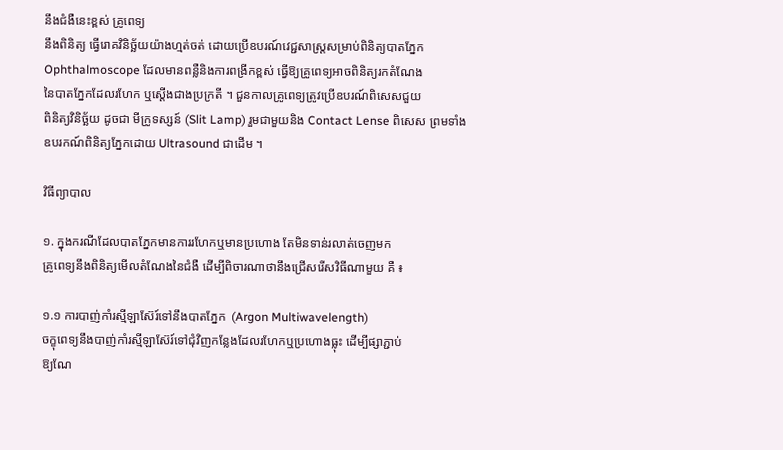នឹងជំងឺនេះខ្ពស់ គ្រូពេទ្យ
នឹងពិនិត្យ ធ្វើរោគវិនិច្ឆ័យយ៉ាងហ្មត់ចត់ ដោយប្រើឧបរណ៍វេជ្ជសាស្ត្រសម្រាប់ពិនិត្យបាតភ្នែក Ophthalmoscope ដែលមានពន្លឺនិងការពង្រីកខ្ពស់ ធ្វើឱ្យគ្រូពេទ្យអាចពិនិត្យរកតំណែង
នៃបាតភ្នែកដែលរហែក ឬស្តើងជាងប្រក្រតី ។ ជួនកាលគ្រូពេទ្យត្រូវប្រើឧបរណ៍ពិសេសជួយ
ពិនិត្យវិនិច្ឆ័យ ដូចជា មីក្រូទស្សន៍ (Slit Lamp) រួមជាមួយនិង Contact Lense ពិសេស ព្រមទាំងឧបរកណ៍ពិនិត្យភ្នែកដោយ Ultrasound ជាដើម ។

វិធីព្យាបាល

១. ក្នុងករណីដែលបាតភ្នែកមានការរហែកឬមានប្រហោង តែមិនទាន់រលាត់ចេញមក
គ្រូពេទ្យនឹងពិនិត្យមើលតំណែងនៃជំងឺ ដើម្បីពិចារណាថានឹងជ្រើសរើសវិធីណាមួយ គឺ ៖

១.១ ការបាញ់កាំរស្មីឡាស៊ែរ៍ទៅនឹងបាតភ្នែក  (Argon Multiwavelength)
ចក្ខុពេទ្យនឹងបាញ់កាំរស្មីឡាស៊ែរ៍ទៅជុំវិញកន្លែងដែលរហែកឬប្រហោងធ្លុះ ដើម្បីផ្សាភ្ជាប់
ឱ្យណែ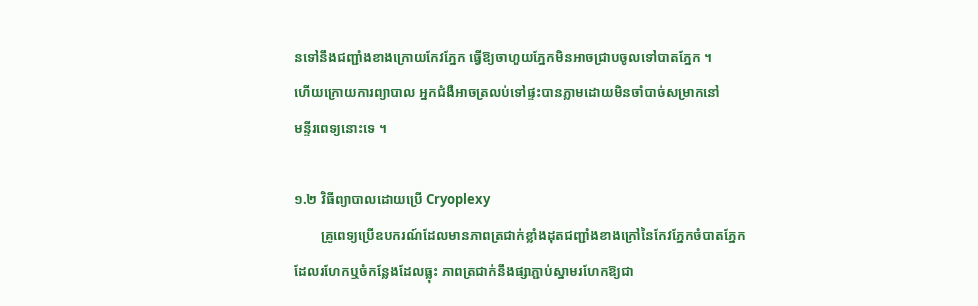នទៅនឹងជញ្ជាំងខាងក្រោយកែវភ្នែក ធ្វើឱ្យចាហួយភ្នែកមិនអាចជ្រាបចូលទៅបាតភ្នែក ។
ហើយក្រោយការព្យាបាល អ្នកជំងឺអាចត្រលប់ទៅផ្ទះបានភ្លាមដោយមិនចាំបាច់សម្រាកនៅ
មន្ទីរពេទ្យនោះទេ ។

១.២ វិធីព្យាបាលដោយប្រើ Cryoplexy
        គ្រូពេទ្យប្រើឧបករណ៍ដែលមានភាពត្រជាក់ខ្លាំងដុតជញ្ជាំងខាងក្រៅនៃកែវភ្នែកចំបាតភ្នែក
ដែលរហែកឬចំកន្លែងដែលធ្លុះ ភាពត្រជាក់នឹងផ្សាភ្ជាប់ស្នាមរហែកឱ្យជា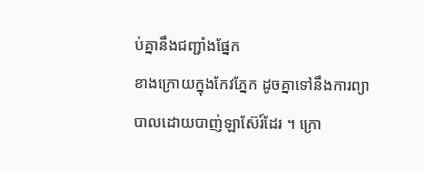ប់គ្នានឹងជញ្ជាំងផ្នែក
ខាងក្រោយក្នុងកែវភ្នែក ដូចគ្នាទៅនឹងការព្យាបាលដោយបាញ់ឡាស៊ែរ៍ដែរ ។ ក្រោ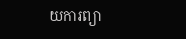យការព្យា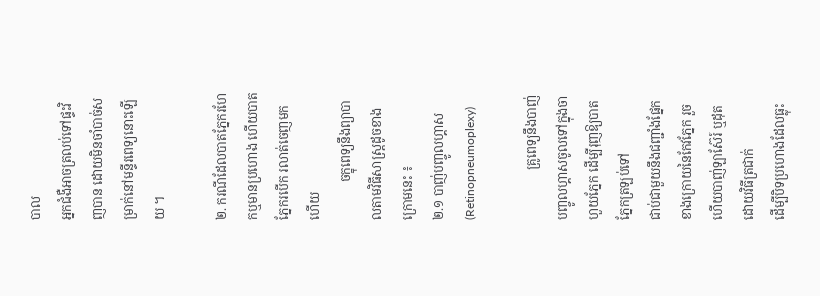បាល
អ្នកជំងឺអាចត្រលប់ទៅផ្ទះវិញបាន ដោយមិនចាំបាច់សម្រាក់នៅមន្ទីរពេទ្យនោះឡើយ ។

២. ករណីដែលបាតភ្នែករហែកឬមានប្រហោង ហើយបាតភ្នែករបើក រលាត់ចេញមកហើយ
            ចក្ខុពេទ្យនឹងព្យាបាលតាមវិធីសាស្ត្រដូចខាងក្រោមនេះ ៖
២.១ បាញ់បញ្ចូលហ្គាស (Retinopneumoplexy)

                គ្រូពេទ្យនឹងបាញ់បញ្ចូលហ្គាសចូលទៅក្នុងចាហួយភ្នែក ដើម្បីរុញឱ្យបាតភ្នែកត្រឡប់ទៅ
ជាប់ជាមួយនឹងជញ្ជាំងផ្នែកខាងក្រោយនៃកែវភ្នែក រួចហើយបាញ់ឡាស៊ែរ៍ ឬដុតដោយវិធីត្រជាក់
ដើម្បីបិទប្រហោងដែលធ្លុះ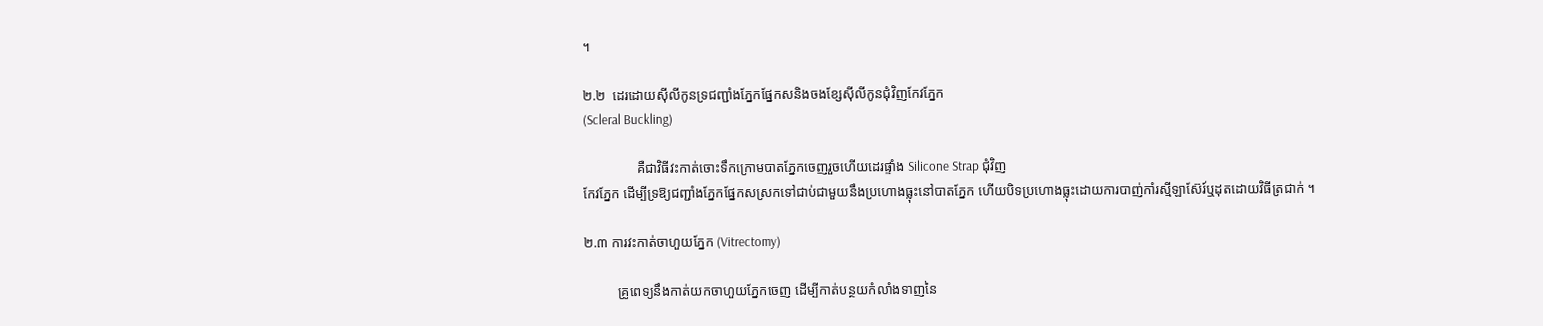។

២.២  ដេរដោយស៊ីលីកូនទ្រជញ្ជាំងភ្នែកផ្នែកសនិងចងខ្សែស៊ីលីកូនជុំវិញកែវភ្នែក
(Scleral Buckling)

                គឺជាវិធីវះកាត់ចោះទឹកក្រោមបាតភ្នែកចេញរួចហើយដេរផ្ទាំង Silicone Strap ជុំវិញ
កែវភ្នែក ដើម្បីទ្រឱ្យជញ្ជាំងភ្នែកផ្នែកសស្រកទៅជាប់ជាមួយនឹងប្រហោងធ្លុះនៅបាតភ្នែក ហើយបិទប្រហោងធ្លុះដោយការបាញ់កាំរស្មីឡាស៊ែរ៍ឬដុតដោយវិធីត្រជាក់ ។

២.៣ ការវះកាត់ចាហួយភ្នែក (Vitrectomy)

          គ្រូពេទ្យនឹងកាត់យកចាហួយភ្នែកចេញ ដើម្បីកាត់បន្ថយកំលាំងទាញនៃ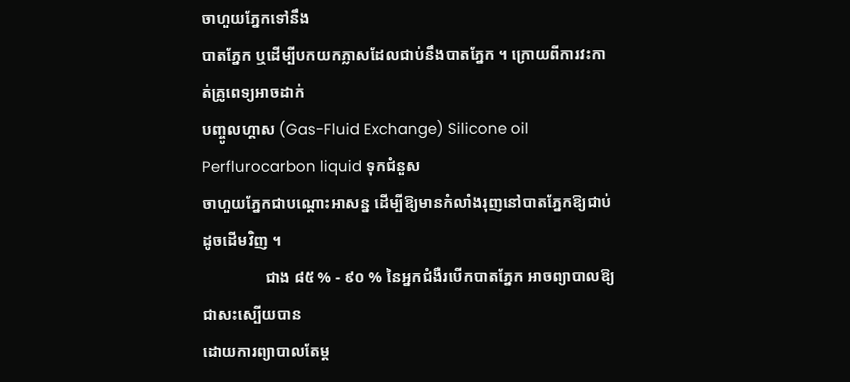ចាហួយភ្នែកទៅនឹង
បាតភ្នែក ឬដើម្បីបកយកភ្លាសដែលជាប់នឹងបាតភ្នែក ។ ក្រោយពីការវះកាត់គ្រូពេទ្យអាចដាក់
បញ្ចូលហ្គាស (Gas-Fluid Exchange) Silicone oil Perflurocarbon liquid ទុកជំនួស
ចាហួយភ្នែកជាបណ្តោះអាសន្ន ដើម្បីឱ្យមានកំលាំងរុញនៅបាតភ្នែកឱ្យជាប់ដូចដើមវិញ ។
                ជាង ៨៥ % - ៩០ % នៃអ្នកជំងឺរបើកបាតភ្នែក អាចព្យាបាលឱ្យជាសះស្បើយបាន
ដោយការព្យាបាលតែម្ត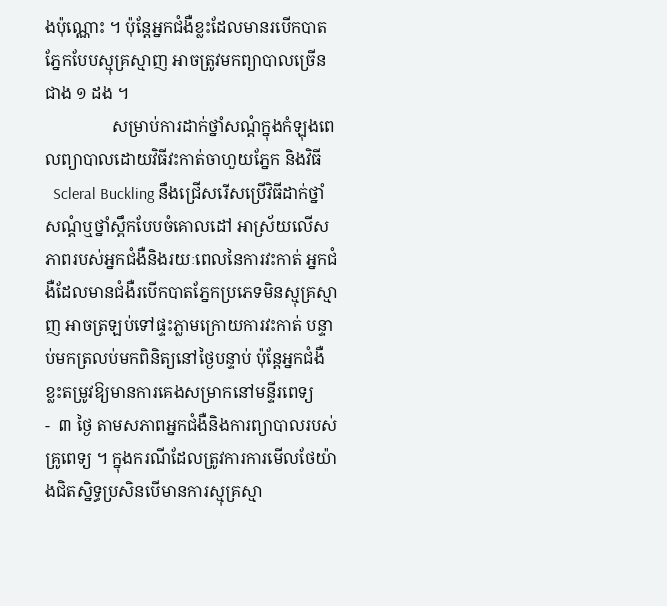ងប៉ុណ្ណោះ ។ ប៉ុន្តែអ្នកជំងឺខ្លះដែលមានរបើកបាតភ្នែកបែបស្មុគ្រស្មាញ អាចត្រូវមកព្យាបាលច្រើនជាង ១ ដង ។
                សម្រាប់ការដាក់ថ្នាំសណ្តំក្នុងកំឡុងពេលព្យាបាលដោយវិធីវះកាត់ចាហួយភ្នែក និងវិធី
  Scleral Buckling នឹងជ្រើសរើសប្រើវិធីដាក់ថ្នាំសណ្តំឬថ្នាំស្ពឹកបែបចំគោលដៅ អាស្រ័យលើសភាពរបស់អ្នកជំងឺនិងរយៈពេលនៃការវះកាត់ អ្នកជំងឺដែលមានជំងឺរបើកបាតភ្នែកប្រភេទមិនស្មុគ្រស្មាញ អាចត្រឡប់ទៅផ្ទះភ្លាមក្រោយការវះកាត់ បន្ទាប់មកត្រលប់មកពិនិត្យនៅថ្ងៃបន្ទាប់ ប៉ុន្តែអ្នកជំងឺខ្លះតម្រូវឱ្យមានការគេងសម្រាកនៅមន្ទីរពេទ្យ
-  ៣ ថ្ងៃ តាមសភាពអ្នកជំងឺនិងការព្យាបាលរបស់គ្រូពេទ្យ ។ ក្នុងករណីដែលត្រូវការការមើលថែយ៉ាងជិតស្និទ្ធប្រសិនបើមានការស្មុគ្រស្មា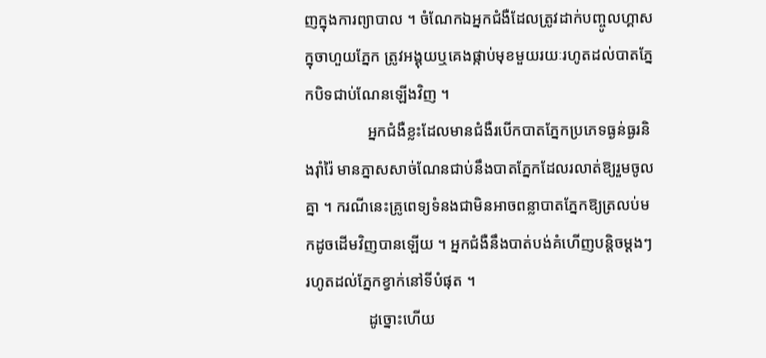ញក្នុងការព្យាបាល ។ ចំណែកឯអ្នកជំងឺដែលត្រូវដាក់បញ្ចូលហ្គាសក្នុចាហួយភ្នែក ត្រូវអង្គុយឬគេងផ្កាប់មុខមួយរយៈរហូតដល់បាតភ្នែកបិទជាប់ណែនឡើងវិញ ។
                អ្នកជំងឺខ្លះដែលមានជំងឺរបើកបាតភ្នែកប្រភេទធ្ងន់ធ្ងរនិងរ៉ាំរ៉ៃ មានភ្នាសសាច់ណែនជាប់នឹងបាតភ្នែកដែលរលាត់ឱ្យរួមចូលគ្នា ។ ករណីនេះគ្រូពេទ្យទំនងជាមិនអាចពន្លាបាតភ្នែកឱ្យត្រលប់មកដូចដើមវិញបានឡើយ ។ អ្នកជំងឺនឹងបាត់បង់គំហើញបន្តិចម្តងៗរហូតដល់ភ្នែកខ្វាក់នៅទីបំផុត ។
                ដូច្នោះហើយ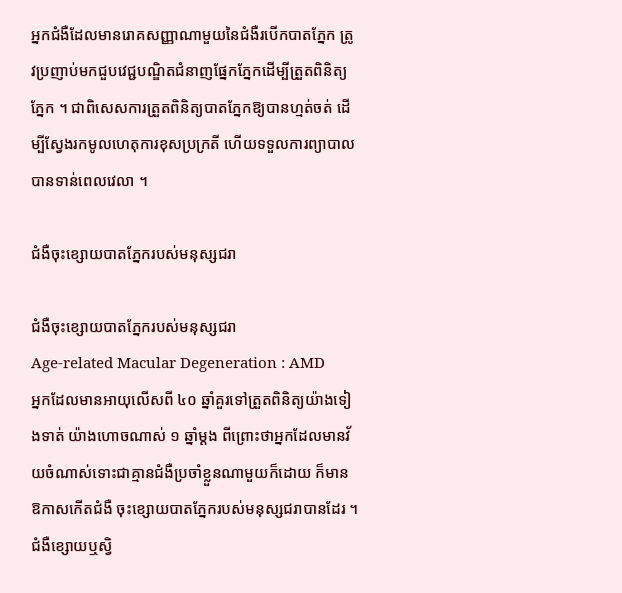អ្នកជំងឺដែលមានរោគសញ្ញាណាមួយនៃជំងឺរបើកបាតភ្នែក ត្រូវប្រញាប់មកជួបវេជ្ជបណ្ឌិតជំនាញផ្នែកភ្នែកដើម្បីត្រួតពិនិត្យភ្នែក ។ ជាពិសេសការត្រួតពិនិត្យបាតភ្នែកឱ្យបានហ្មត់ចត់ ដើម្បីស្វែងរកមូលហេតុការខុសប្រក្រតី ហើយទទួលការព្យាបាលបានទាន់ពេលវេលា ។

ជំងឺចុះខ្សោយបាតភ្នែករបស់មនុស្សជរា

ជំងឺចុះខ្សោយបាតភ្នែករបស់មនុស្សជរា
Age-related Macular Degeneration : AMD
អ្នកដែលមានអាយុលើសពី ៤០ ឆ្នាំគួរទៅត្រួតពិនិត្យយ៉ាងទៀងទាត់ យ៉ាងហោចណាស់ ១ ឆ្នាំម្តង ពីព្រោះថាអ្នកដែលមានវ័យចំណាស់ទោះជាគ្មានជំងឺប្រចាំខ្លួនណាមួយក៏ដោយ ក៏មានឱកាសកើតជំងឺ ចុះខ្សោយបាតភ្នែករបស់មនុស្សជរាបានដែរ ។
ជំងឺខ្សោយឬស្វិ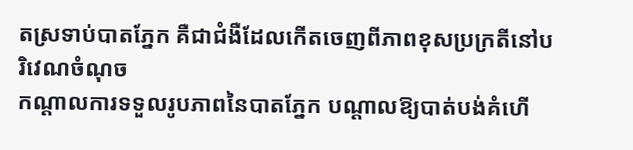តស្រទាប់បាតភ្នែក គឺជាជំងឺដែលកើតចេញពីភាពខុសប្រក្រតីនៅបរិវេណចំណុច
កណ្តាលការទទួលរូបភាពនៃបាតភ្នែក បណ្តាលឱ្យបាត់បង់គំហើ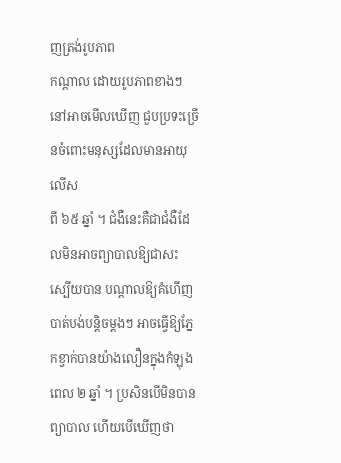ញត្រង់រូបភាព
កណ្តាល ដោយរូបភាពខាងៗនៅអាចមើលឃើញ ជួបប្រទះច្រើនចំពោះមនុស្សដែលមានអាយុលើស
ពី ៦៥ ឆ្នាំ ។ ជំងឺនេះគឺជាជំងឺដែលមិនអាចព្យាបាលឱ្យជាសះស្បើយបាន បណ្តាលឱ្យគំហើញបាត់បង់បន្តិចម្តងៗ អាចធ្វើឱ្យភ្នែកខ្វាក់បានយ៉ាងលឿនក្នុងកំឡុងពេល ២ ឆ្នាំ ។ ប្រសិនបើមិនបានព្យាបាល ហើយបើឃើញថា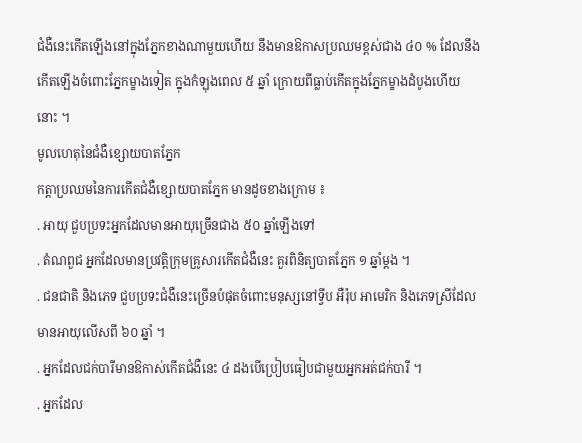ជំងឺនេះកើតឡើងនៅក្នុងភ្នែកខាងណាមួយហើយ នឹងមានឱកាសប្រឈមខ្ពស់ជាង ៤០ % ដែលនឹងកើតឡើងចំពោះភ្នែកម្ខាងទៀត ក្នុងកំឡុងពេល ៥ ឆ្នាំ ក្រោយពីធ្លាប់កើតក្នុងភ្នែកម្ខាងដំបូងហើយនោះ ។
មូលហេតុនៃជំងឺខ្សោយបាតភ្នែក
កត្តាប្រឈមនៃការកើតជំងឺខ្សោយបាតភ្នែក មានដូចខាងក្រោម ៖
. អាយុ ជួបប្រទះអ្នកដែលមានអាយុច្រើនជាង ៥០ ឆ្នាំឡើងទៅ
. តំណពួជ អ្នកដែលមានប្រវត្តិក្រុមគ្រូសារកើតជំងឺនេះ គួរពិនិត្យបាតភ្នែក ១ ឆ្នាំម្តង ។
. ជនជាតិ និងភេទ ជួបប្រទះជំងឺនេះច្រើនបំផុតចំពោះមនុស្សនៅទ្វីប អឺរ៉ុប អាមេរិក និងភេទស្រីដែលមានអាយុលើសពី ៦០ ឆ្នាំ ។
. អ្នកដែលជក់បារីមានឱកាស់កើតជំងឺនេះ ៤ ដងបើប្រៀបធៀបជាមួយអ្នកអត់ជក់បារី ។
. អ្នកដែល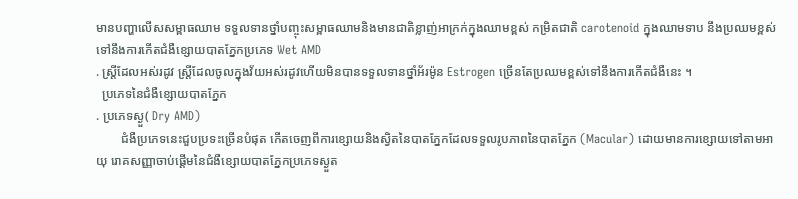មានបញ្ហាលើសសម្ពាធឈាម ទទួលទានថ្នាំបញ្ចុះសម្ពាធឈាមនិងមានជាតិខ្លាញ់អាក្រក់ក្នុងឈាមខ្ពស់ កម្រិតជាតិ carotenoid ក្នុងឈាមទាប នឹងប្រឈមខ្ពស់ទៅនឹងការកើតជំងឺខ្សោយបាតភ្នែកប្រភេទ Wet AMD
. ស្ត្រីដែលអស់រដូវ ស្រ្តីដែលចូលក្នុងវ័យអស់រដូវហើយមិនបានទទួលទានថ្នាំអ័រម៉ូន Estrogen ច្រើនតែប្រឈមខ្ពស់ទៅនឹងការកើតជំងឺនេះ ។
  ប្រភេទនៃជំងឺខ្សោយបាតភ្នែក
. ប្រភេទស្ងួ( Dry AMD)
        ជំងឺប្រភេទនេះជួបប្រទះច្រើនបំផុត កើតចេញពីការខ្សោយនិងស្វិតនៃបាតភ្នែកដែលទទួលរូបភាពនៃបាតភ្នែក (Macular) ដោយមានការខ្សោយទៅតាមអាយុ រោគសញ្ញាចាប់ផ្តើមនៃជំងឺខ្សោយបាតភ្នែកប្រភេទស្ងួត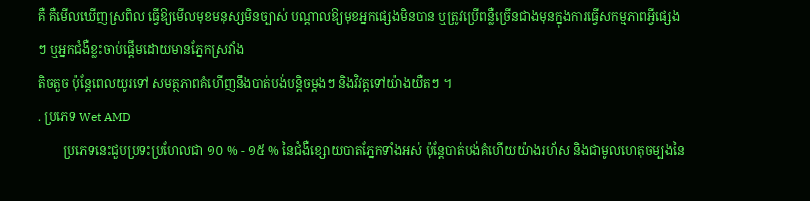គឺ គឺមើលឃើញស្រពិល ធ្វើឱ្យមើលមុខមនុស្សមិនច្បាស់ បណ្តាលឱ្យមុខអ្នកផ្សេងមិនបាន ឬត្រូវប្រើពន្លឺច្រើនជាងមុនក្នុងការធ្វើសកម្មភាពអ្វីផ្សេងៗ ឬអ្នកជំងឺខ្លះចាប់ផ្តើមដោយមានភ្នែកស្រវាំង
តិចតួច ប៉ុន្តែពេលយូរទៅ សមត្ថភាពគំហើញនឹងបាត់បង់បន្តិចម្តងៗ និងវិវត្តទៅយ៉ាងយឺតៗ ។
. ប្រភេទ Wet AMD
        ប្រភេទនេះជួបប្រទះប្រហែលជា ១០ % - ១៥ % នៃជំងឺខ្សោយបាតភ្នែកទាំងអស់ ប៉ុន្តែបាត់បង់គំហើយយ៉ាងរហ័ស និងជាមូលហេតុចម្បងនៃ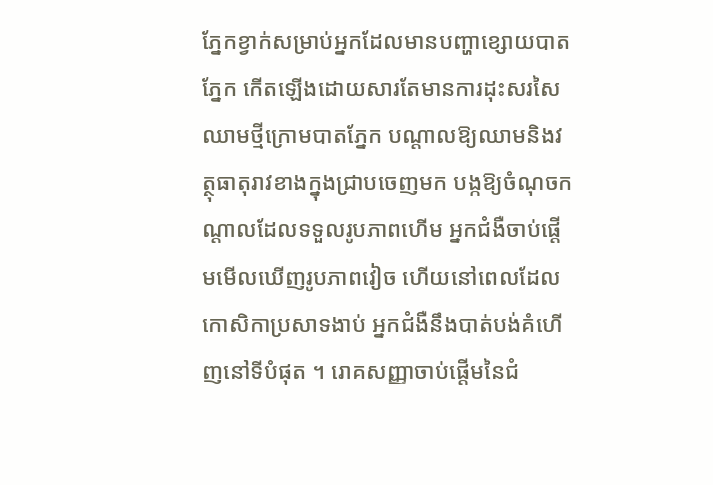ភ្នែកខ្វាក់សម្រាប់អ្នកដែលមានបញ្ហាខ្សោយបាតភ្នែក កើតឡើងដោយសារតែមានការដុះសរសៃឈាមថ្មីក្រោមបាតភ្នែក បណ្តាលឱ្យឈាមនិងវត្ថុធាតុរាវខាងក្នុងជ្រាបចេញមក បង្កឱ្យចំណុចកណ្តាលដែលទទួលរូបភាពហើម អ្នកជំងឺចាប់ផ្តើមមើលឃើញរូបភាពវៀច ហើយនៅពេលដែលកោសិកាប្រសាទងាប់ អ្នកជំងឺនឹងបាត់បង់គំហើញនៅទីបំផុត ។ រោគសញ្ញាចាប់ផ្តើមនៃជំ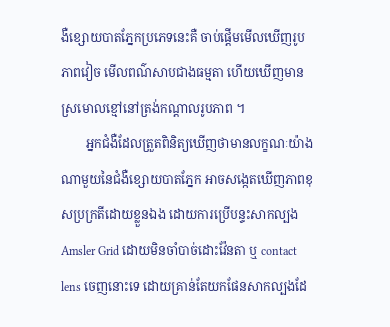ងឺខ្សោយបាតភ្នែកប្រភេទនេះគឺ ចាប់ផ្តើមមើលឃើញរូបភាពវៀច មើលពណ៌សាបជាងធម្មតា ហើយឃើញមានស្រមោលខ្មៅនៅត្រង់កណ្តាលរូបភាព ។
        អ្នកជំងឺដែលត្រួតពិនិត្យឃើញថាមានលក្ខណៈយ៉ាងណាមួយនៃជំងឺខ្សោយបាតភ្នែក អាចសង្កេតឃើញភាពខុសប្រក្រតីដោយខ្លួនឯង ដោយការប្រើបន្ទះសាកល្បង Amsler Grid ដោយមិនចាំបាច់ដោះវ៉ែនតា ឬ contact lens ចេញនោះទេ ដោយគ្រាន់តែយកផែនសាកល្បងដែ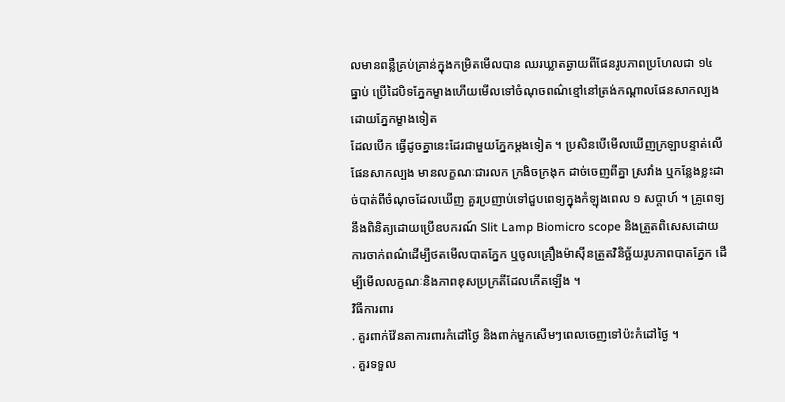លមានពន្លឺគ្រប់គ្រាន់ក្នុងកម្រិតមើលបាន ឈរឃ្លាតឆ្ងាយពីផែនរូបភាពប្រហែលជា ១៤ ធ្នាប់ ប្រើដៃបិទភ្នែកម្ខាងហើយមើលទៅចំណុចពណ៌ខ្មៅនៅត្រង់កណ្តាលផែនសាកល្បងដោយភ្នែកម្ខាងទៀត
ដែលបើក ធ្វើដូចគ្នានេះដែរជាមួយភ្នែកម្តងទៀត ។ ប្រសិនបើមើលឃើញក្រឡាបន្ទាត់លើផែនសាកល្បង មានលក្ខណៈជារលក ក្រងិចក្រងុក ដាច់ចេញពីគ្នា ស្រវាំង ឬកន្លែងខ្លះដាច់បាត់ពីចំណុចដែលឃើញ គួរប្រញាប់ទៅជួបពេទ្យក្នុងកំឡុងពេល ១ សប្តាហ៍ ។ គ្រូពេទ្យនឹងពិនិត្យដោយប្រើឧបករណ៍ Slit Lamp Biomicro scope និងត្រួតពិសេសដោយការចាក់ពណ៌ដើម្បីថតមើលបាតភ្នែក ឬចូលគ្រឿងម៉ាស៊ីនត្រួតវិនិច្ឆ័យរូបភាពបាតភ្នែក ដើម្បីមើលលក្ខណៈនិងភាពខុសប្រក្រតីដែលកើតឡើង ។
វិធីការពារ
. គួរពាក់វ៉ែនតាការពារកំដៅថ្ងៃ និងពាក់មួកសើមៗពេលចេញទៅប៉ះកំដៅថ្ងៃ ។
. គួរទទួល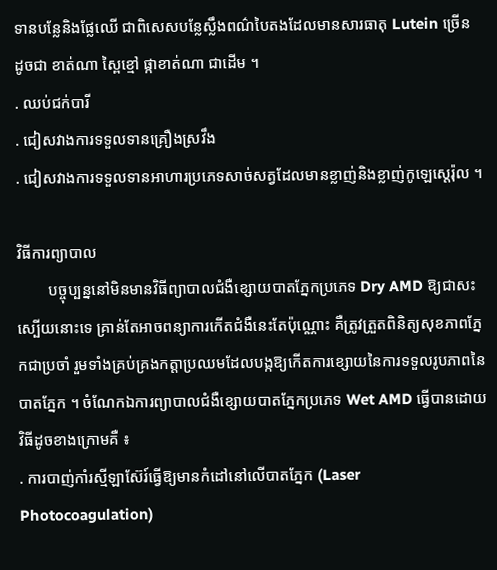ទានបន្លែនិងផ្លែឈើ ជាពិសេសបន្លែស្លឹងពណ៌បៃតងដែលមានសារធាតុ Lutein ច្រើន ដូចជា ខាត់ណា ស្ពៃខ្មៅ ផ្កាខាត់ណា ជាដើម ។
. ឈប់ជក់បារី
. ជៀសវាងការទទួលទានគ្រឿងស្រវឹង
. ជៀសវាងការទទួលទានអាហារប្រភេទសាច់សត្វដែលមានខ្លាញ់និងខ្លាញ់កូឡេស្តេរ៉ុល ។

វិធីការព្យាបាល
        បច្ចុប្បន្ននៅមិនមានវិធីព្យាបាលជំងឺខ្សោយបាតភ្នែកប្រភេទ Dry AMD ឱ្យជាសះស្បើយនោះទេ គ្រាន់តែអាចពន្យាការកើតជំងឺនេះតែប៉ុណ្ណោះ គឺត្រូវត្រួតពិនិត្យសុខភាពភ្នែកជាប្រចាំ រួមទាំងគ្រប់គ្រងកត្តាប្រឈមដែលបង្កឱ្យកើតការខ្សោយនៃការទទួលរូបភាពនៃបាតភ្នែក ។ ចំណែកឯការព្យាបាលជំងឺខ្សោយបាតភ្នែកប្រភេទ Wet AMD ធ្វើបានដោយវិធីដូចខាងក្រោមគឺ ៖
. ការបាញ់កាំរស្មីឡាស៊ែរ៍ធ្វើឱ្យមានកំដៅនៅលើបាតភ្នែក (Laser Photocoagulation)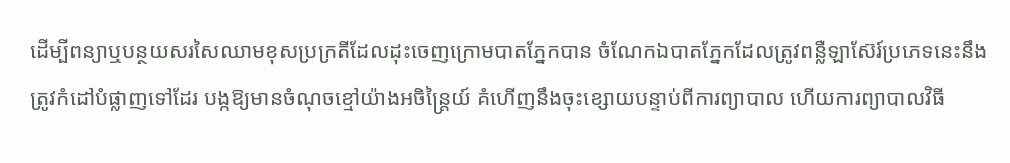ដើម្បីពន្យាឬបន្ថយសរសៃឈាមខុសប្រក្រតីដែលដុះចេញក្រោមបាតភ្នែកបាន ចំណែកឯបាតភ្នែកដែលត្រូវពន្លឺឡាស៊ែរ៍ប្រភេទនេះនឹងត្រូវកំដៅបំផ្លាញទៅដែរ បង្កឱ្យមានចំណុចខ្មៅយ៉ាងអចិន្ត្រៃយ៍ គំហើញនឹងចុះខ្សោយបន្ទាប់ពីការព្យាបាល ហើយការព្យាបាលវិធី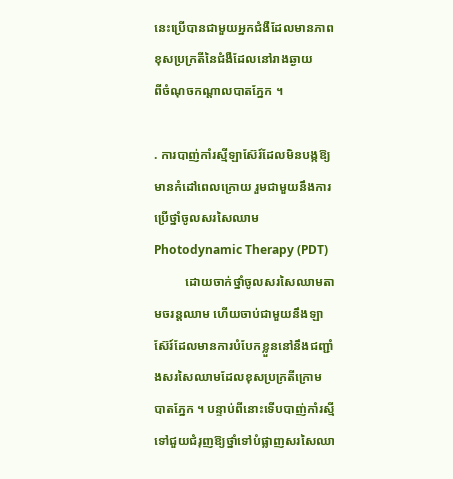នេះប្រើបានជាមួយអ្នកជំងឺដែលមានភាពខុសប្រក្រតីនៃជំងឺដែលនៅរាងឆ្ងាយ
ពីចំណុចកណ្តាលបាតភ្នែក ។

. ការបាញ់កាំរស្មីឡាស៊ែរ៍ដែលមិនបង្កឱ្យមានកំដៅពេលក្រោយ រួមជាមួយនឹងការប្រើថ្នាំចូលសរសៃឈាម Photodynamic Therapy (PDT)
          ដោយចាក់ថ្នាំចូលសរសៃឈាមតាមចរន្តឈាម ហើយចាប់ជាមួយនឹងឡាស៊ែរ៍ដែលមានការបំបែកខ្លួននៅនឹងជញ្ជាំងសរសៃឈាមដែលខុសប្រក្រតីក្រោម
បាតភ្នែក ។ បន្ទាប់ពីនោះទើបបាញ់កាំរស្មីទៅជួយជំរុញឱ្យថ្នាំទៅបំផ្លាញសរសៃឈា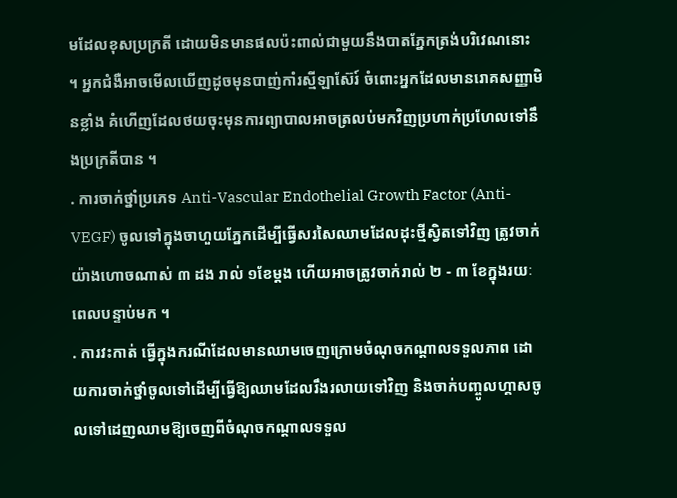មដែលខុសប្រក្រតី ដោយមិនមានផលប៉ះពាល់ជាមួយនឹងបាតភ្នែកត្រង់បរិវេណនោះ ។ អ្នកជំងឺអាចមើលឃើញដូចមុនបាញ់កាំរស្មីឡាស៊ែរ៍ ចំពោះអ្នកដែលមានរោគសញ្ញាមិនខ្លាំង គំហើញដែលថយចុះមុនការព្យាបាលអាចត្រលប់មកវិញប្រហាក់ប្រហែលទៅនឹងប្រក្រតីបាន ។
. ការចាក់ថ្នាំប្រភេទ Anti-Vascular Endothelial Growth Factor (Anti-VEGF) ចូលទៅក្នុងចាហួយភ្នែកដើម្បីធ្វើសរសៃឈាមដែលដុះថ្មីស្វិតទៅវិញ ត្រូវចាក់យ៉ាងហោចណាស់ ៣ ដង រាល់ ១ខែម្តង ហើយអាចត្រូវចាក់រាល់ ២ - ៣ ខែក្នុងរយៈពេលបន្ទាប់មក ។
. ការវះកាត់ ធ្វើក្នុងករណីដែលមានឈាមចេញក្រោមចំណុចកណ្តាលទទួលភាព ដោយការចាក់ថ្នាំចូលទៅដើម្បីធ្វើឱ្យឈាមដែលរឹងរលាយទៅវិញ និងចាក់បញ្ចូលហ្គាសចូលទៅដេញឈាមឱ្យចេញពីចំណុចកណ្តាលទទួល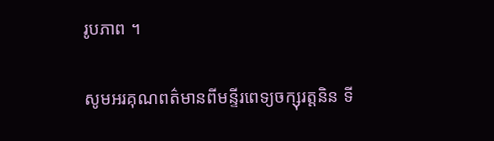រូបភាព ។

សូមអរគុណពត៌មានពីមន្ទីរពេទ្យចក្សុរត្តនិន ទី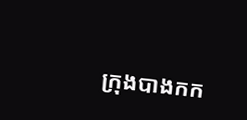ក្រុងបាងកក